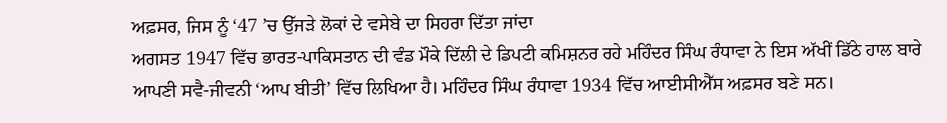ਅਫ਼ਸਰ, ਜਿਸ ਨੂੰ ‘47 ’ਚ ਉੱਜੜੇ ਲੋਕਾਂ ਦੇ ਵਸੇਬੇ ਦਾ ਸਿਹਰਾ ਦਿੱਤਾ ਜਾਂਦਾ
ਅਗਸਤ 1947 ਵਿੱਚ ਭਾਰਤ-ਪਾਕਿਸਤਾਨ ਦੀ ਵੰਡ ਮੌਕੇ ਦਿੱਲੀ ਦੇ ਡਿਪਟੀ ਕਮਿਸ਼ਨਰ ਰਹੇ ਮਹਿੰਦਰ ਸਿੰਘ ਰੰਧਾਵਾ ਨੇ ਇਸ ਅੱਖੀਂ ਡਿੱਠੇ ਹਾਲ ਬਾਰੇ ਆਪਣੀ ਸਵੈ-ਜੀਵਨੀ ‘ਆਪ ਬੀਤੀ’ ਵਿੱਚ ਲਿਖਿਆ ਹੈ। ਮਹਿੰਦਰ ਸਿੰਘ ਰੰਧਾਵਾ 1934 ਵਿੱਚ ਆਈਸੀਐੱਸ ਅਫ਼ਸਰ ਬਣੇ ਸਨ।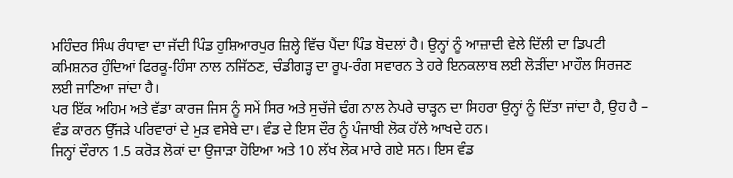ਮਹਿੰਦਰ ਸਿੰਘ ਰੰਧਾਵਾ ਦਾ ਜੱਦੀ ਪਿੰਡ ਹੁਸ਼ਿਆਰਪੁਰ ਜ਼ਿਲ੍ਹੇ ਵਿੱਚ ਪੈਂਦਾ ਪਿੰਡ ਬੋਦਲਾਂ ਹੈ। ਉਨ੍ਹਾਂ ਨੂੰ ਆਜ਼ਾਦੀ ਵੇਲੇ ਦਿੱਲੀ ਦਾ ਡਿਪਟੀ ਕਮਿਸ਼ਨਰ ਹੁੰਦਿਆਂ ਫਿਰਕੂ-ਹਿੰਸਾ ਨਾਲ ਨਜਿੱਠਣ, ਚੰਡੀਗੜ੍ਹ ਦਾ ਰੂਪ-ਰੰਗ ਸਵਾਰਨ ਤੇ ਹਰੇ ਇਨਕਲਾਬ ਲਈ ਲੋੜੀਂਦਾ ਮਾਹੌਲ ਸਿਰਜਣ ਲਈ ਜਾਣਿਆ ਜਾਂਦਾ ਹੈ।
ਪਰ ਇੱਕ ਅਹਿਮ ਅਤੇ ਵੱਡਾ ਕਾਰਜ ਜਿਸ ਨੂੰ ਸਮੇਂ ਸਿਰ ਅਤੇ ਸੁਚੱਜੇ ਢੰਗ ਨਾਲ ਨੇਪਰੇ ਚਾੜ੍ਹਨ ਦਾ ਸਿਹਰਾ ਉਨ੍ਹਾਂ ਨੂੰ ਦਿੱਤਾ ਜਾਂਦਾ ਹੈ, ਉਹ ਹੈ – ਵੰਡ ਕਾਰਨ ਉੱਜੜੇ ਪਰਿਵਾਰਾਂ ਦੇ ਮੁੜ ਵਸੇਬੇ ਦਾ। ਵੰਡ ਦੇ ਇਸ ਦੌਰ ਨੂੰ ਪੰਜਾਬੀ ਲੋਕ ਹੱਲੇ ਆਖਦੇ ਹਨ।
ਜਿਨ੍ਹਾਂ ਦੌਰਾਨ 1.5 ਕਰੋੜ ਲੋਕਾਂ ਦਾ ਉਜਾੜਾ ਹੋਇਆ ਅਤੇ 10 ਲੱਖ ਲੋਕ ਮਾਰੇ ਗਏ ਸਨ। ਇਸ ਵੰਡ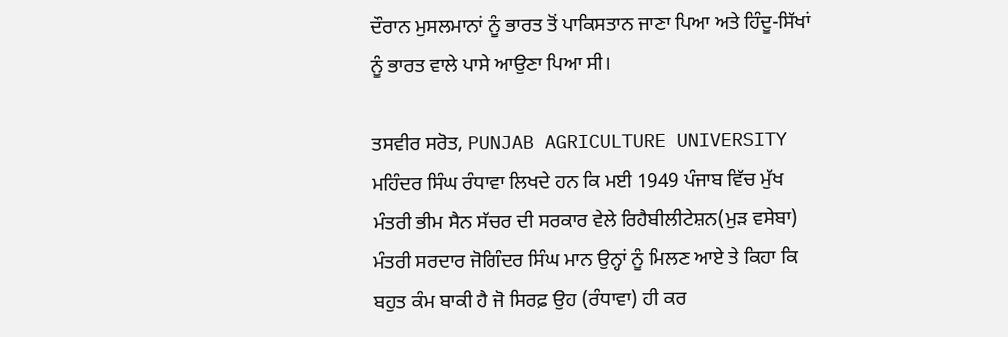ਦੌਰਾਨ ਮੁਸਲਮਾਨਾਂ ਨੂੰ ਭਾਰਤ ਤੋਂ ਪਾਕਿਸਤਾਨ ਜਾਣਾ ਪਿਆ ਅਤੇ ਹਿੰਦੂ-ਸਿੱਖਾਂ ਨੂੰ ਭਾਰਤ ਵਾਲੇ ਪਾਸੇ ਆਉਣਾ ਪਿਆ ਸੀ।

ਤਸਵੀਰ ਸਰੋਤ, PUNJAB AGRICULTURE UNIVERSITY
ਮਹਿੰਦਰ ਸਿੰਘ ਰੰਧਾਵਾ ਲਿਖਦੇ ਹਨ ਕਿ ਮਈ 1949 ਪੰਜਾਬ ਵਿੱਚ ਮੁੱਖ ਮੰਤਰੀ ਭੀਮ ਸੈਨ ਸੱਚਰ ਦੀ ਸਰਕਾਰ ਵੇਲੇ ਰਿਹੈਬੀਲੀਟੇਸ਼ਨ(ਮੁੜ ਵਸੇਬਾ) ਮੰਤਰੀ ਸਰਦਾਰ ਜੋਗਿੰਦਰ ਸਿੰਘ ਮਾਨ ਉਨ੍ਹਾਂ ਨੂੰ ਮਿਲਣ ਆਏ ਤੇ ਕਿਹਾ ਕਿ ਬਹੁਤ ਕੰਮ ਬਾਕੀ ਹੈ ਜੋ ਸਿਰਫ਼ ਉਹ (ਰੰਧਾਵਾ) ਹੀ ਕਰ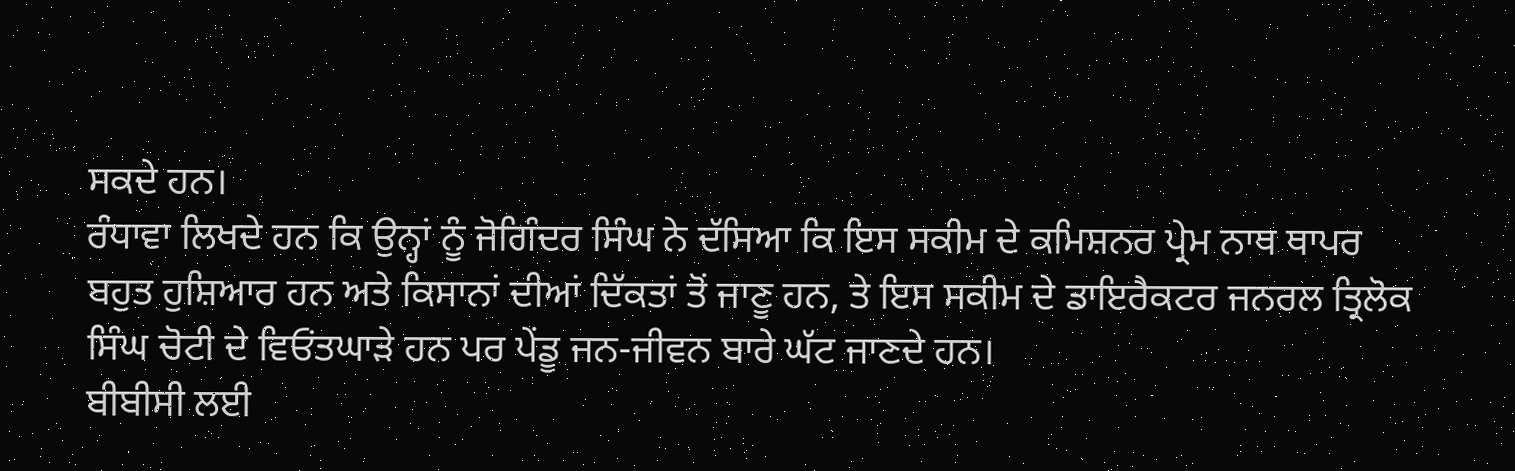ਸਕਦੇ ਹਨ।
ਰੰਧਾਵਾ ਲਿਖਦੇ ਹਨ ਕਿ ਉਨ੍ਹਾਂ ਨੂੰ ਜੋਗਿੰਦਰ ਸਿੰਘ ਨੇ ਦੱਸਿਆ ਕਿ ਇਸ ਸਕੀਮ ਦੇ ਕਮਿਸ਼ਨਰ ਪ੍ਰੇਮ ਨਾਥ ਥਾਪਰ ਬਹੁਤ ਹੁਸ਼ਿਆਰ ਹਨ ਅਤੇ ਕਿਸਾਨਾਂ ਦੀਆਂ ਦਿੱਕਤਾਂ ਤੋਂ ਜਾਣੂ ਹਨ, ਤੇ ਇਸ ਸਕੀਮ ਦੇ ਡਾਇਰੈਕਟਰ ਜਨਰਲ ਤ੍ਰਿਲੋਕ ਸਿੰਘ ਚੋਟੀ ਦੇ ਵਿਓਂਤਘਾੜੇ ਹਨ ਪਰ ਪੇਂਡੂ ਜਨ-ਜੀਵਨ ਬਾਰੇ ਘੱਟ ਜਾਣਦੇ ਹਨ।
ਬੀਬੀਸੀ ਲਈ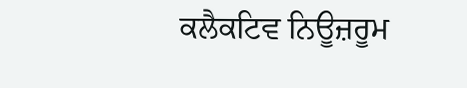ਕਲੈਕਟਿਵ ਨਿਊਜ਼ਰੂਮ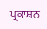ਪ੍ਰਕਾਸ਼ਨ